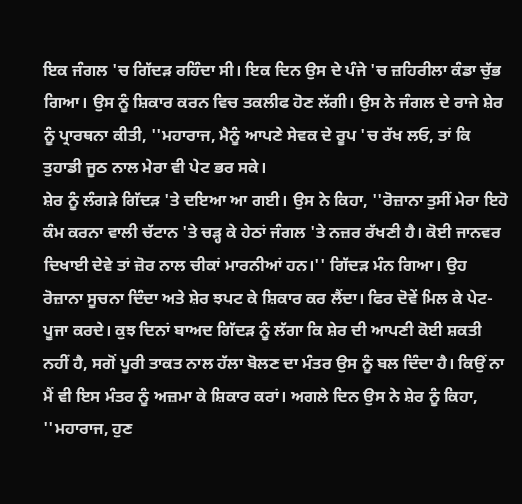ਇਕ ਜੰਗਲ 'ਚ ਗਿੱਦੜ ਰਹਿੰਦਾ ਸੀ। ਇਕ ਦਿਨ ਉਸ ਦੇ ਪੰਜੇ 'ਚ ਜ਼ਹਿਰੀਲਾ ਕੰਡਾ ਚੁੱਭ ਗਿਆ। ਉਸ ਨੂੰ ਸ਼ਿਕਾਰ ਕਰਨ ਵਿਚ ਤਕਲੀਫ ਹੋਣ ਲੱਗੀ। ਉਸ ਨੇ ਜੰਗਲ ਦੇ ਰਾਜੇ ਸ਼ੇਰ ਨੂੰ ਪ੍ਰਾਰਥਨਾ ਕੀਤੀ, ''ਮਹਾਰਾਜ, ਮੈਨੂੰ ਆਪਣੇ ਸੇਵਕ ਦੇ ਰੂਪ 'ਚ ਰੱਖ ਲਓ, ਤਾਂ ਕਿ ਤੁਹਾਡੀ ਜੂਠ ਨਾਲ ਮੇਰਾ ਵੀ ਪੇਟ ਭਰ ਸਕੇ।
ਸ਼ੇਰ ਨੂੰ ਲੰਗੜੇ ਗਿੱਦੜ 'ਤੇ ਦਇਆ ਆ ਗਈ। ਉਸ ਨੇ ਕਿਹਾ, ''ਰੋਜ਼ਾਨਾ ਤੁਸੀਂ ਮੇਰਾ ਇਹੋ ਕੰਮ ਕਰਨਾ ਵਾਲੀ ਚੱਟਾਨ 'ਤੇ ਚੜ੍ਹ ਕੇ ਹੇਠਾਂ ਜੰਗਲ 'ਤੇ ਨਜ਼ਰ ਰੱਖਣੀ ਹੈ। ਕੋਈ ਜਾਨਵਰ ਦਿਖਾਈ ਦੇਵੇ ਤਾਂ ਜ਼ੋਰ ਨਾਲ ਚੀਕਾਂ ਮਾਰਨੀਆਂ ਹਨ।'' ਗਿੱਦੜ ਮੰਨ ਗਿਆ। ਉਹ ਰੋਜ਼ਾਨਾ ਸੂਚਨਾ ਦਿੰਦਾ ਅਤੇ ਸ਼ੇਰ ਝਪਟ ਕੇ ਸ਼ਿਕਾਰ ਕਰ ਲੈਂਦਾ। ਫਿਰ ਦੋਵੇਂ ਮਿਲ ਕੇ ਪੇਟ-ਪੂਜਾ ਕਰਦੇ। ਕੁਝ ਦਿਨਾਂ ਬਾਅਦ ਗਿੱਦੜ ਨੂੰ ਲੱਗਾ ਕਿ ਸ਼ੇਰ ਦੀ ਆਪਣੀ ਕੋਈ ਸ਼ਕਤੀ ਨਹੀਂ ਹੈ, ਸਗੋਂ ਪੂਰੀ ਤਾਕਤ ਨਾਲ ਹੱਲਾ ਬੋਲਣ ਦਾ ਮੰਤਰ ਉਸ ਨੂੰ ਬਲ ਦਿੰਦਾ ਹੈ। ਕਿਉਂ ਨਾ ਮੈਂ ਵੀ ਇਸ ਮੰਤਰ ਨੂੰ ਅਜ਼ਮਾ ਕੇ ਸ਼ਿਕਾਰ ਕਰਾਂ। ਅਗਲੇ ਦਿਨ ਉਸ ਨੇ ਸ਼ੇਰ ਨੂੰ ਕਿਹਾ, ''ਮਹਾਰਾਜ, ਹੁਣ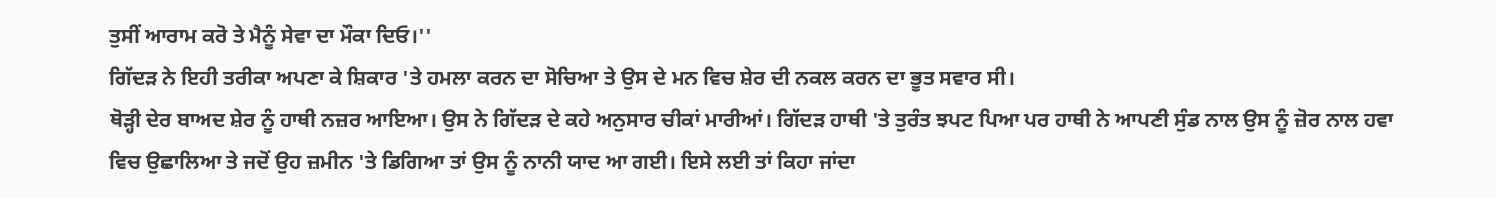ਤੁਸੀਂ ਆਰਾਮ ਕਰੋ ਤੇ ਮੈਨੂੰ ਸੇਵਾ ਦਾ ਮੌਕਾ ਦਿਓ।''
ਗਿੱਦੜ ਨੇ ਇਹੀ ਤਰੀਕਾ ਅਪਣਾ ਕੇ ਸ਼ਿਕਾਰ 'ਤੇ ਹਮਲਾ ਕਰਨ ਦਾ ਸੋਚਿਆ ਤੇ ਉਸ ਦੇ ਮਨ ਵਿਚ ਸ਼ੇਰ ਦੀ ਨਕਲ ਕਰਨ ਦਾ ਭੂਤ ਸਵਾਰ ਸੀ।
ਥੋੜ੍ਹੀ ਦੇਰ ਬਾਅਦ ਸ਼ੇਰ ਨੂੰ ਹਾਥੀ ਨਜ਼ਰ ਆਇਆ। ਉਸ ਨੇ ਗਿੱਦੜ ਦੇ ਕਹੇ ਅਨੁਸਾਰ ਚੀਕਾਂ ਮਾਰੀਆਂ। ਗਿੱਦੜ ਹਾਥੀ 'ਤੇ ਤੁਰੰਤ ਝਪਟ ਪਿਆ ਪਰ ਹਾਥੀ ਨੇ ਆਪਣੀ ਸੁੰਡ ਨਾਲ ਉਸ ਨੂੰ ਜ਼ੋਰ ਨਾਲ ਹਵਾ ਵਿਚ ਉਛਾਲਿਆ ਤੇ ਜਦੋਂ ਉਹ ਜ਼ਮੀਨ 'ਤੇ ਡਿਗਿਆ ਤਾਂ ਉਸ ਨੂੰ ਨਾਨੀ ਯਾਦ ਆ ਗਈ। ਇਸੇ ਲਈ ਤਾਂ ਕਿਹਾ ਜਾਂਦਾ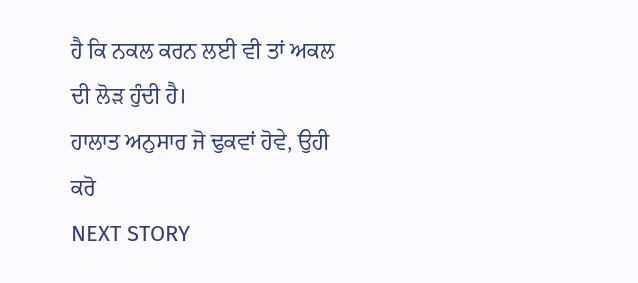ਹੈ ਕਿ ਨਕਲ ਕਰਨ ਲਈ ਵੀ ਤਾਂ ਅਕਲ ਦੀ ਲੋੜ ਹੁੰਦੀ ਹੈ।
ਹਾਲਾਤ ਅਨੁਸਾਰ ਜੋ ਢੁਕਵਾਂ ਹੋਵੇ, ਉਹੀ ਕਰੋ
NEXT STORY